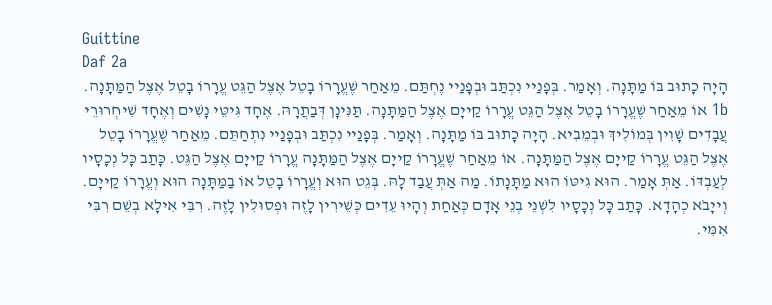Guittine
Daf 2a
הָיָה כָתוּב בּוֹ מַתָּנָה. וְאָמַר. בְּפָנַיי נִכְתַּב וּבְפָנַיי נֶחְתַּם. מֵאַחַר שֶׁעֱרָרוֹ בָטֵל אֶצֶל הַגֵּט עֱרָרוֹ בָטֵל אֶצֶל הַמַּתָּנָה. 1b אוֹ מֵאַחַר שֶׁעֱרָרוֹ בָטֵל אֶצֶל הַגֵּט עֱרָרוֹ קַייָם אֶצֶל הַמַּתָּנָה. תַּנִּינָן דְּבַתֲרָהּ. אֶחָד גִּיטֵּי נָשִׁים וְאֶחָד שִׁיחְרוּרֵי עֲבָדִים שָׁוִין בְּמוֹלִיךְ וּבְמֵבִיא. הָיָה כָתוּב בּוֹ מַתָּנָה. וְאָמַר. בְּפָנַיי נִכְתַּב וּבְפָנַיי נִתְחַתֵּם. מֵאַחַר שֶׁעֱרָרוֹ בָטֵל אֶצֶל הַגֵּט עֱרָרוֹ קַייָם אֶצֶל הַמַּתָּנָה. אוֹ מֵאַחַר שֶׁעֱרָרוֹ קַייָם אֶצֶל הַמַּתָּנָה עֱרָרוֹ קַייָם אֶצֶל הַגֵּט. כָּתַב כָּל נְכָסָיו לְעַבְדּוֹ. אַתְּ אָמַר. הוּא גִיטּוֹ הוּא מַתָּנָתוֹ. מַה אַתְּ עֲבַד לָהּ. בְּגֵט הוּא וְעֱרָרוֹ בָטֵל אוֹ בַמַּתָּנָה הוּא וְעֱרָרוֹ קַייָם. וְייָבֹא כְהָדָא. כָּתַב כָּל נְכָסָיו לִשְׁנֵי בְנֵי אָדָם כְּאַחַת וְהָיוּ עֵדִים כְּשֵׁירִין לָזֶה וּפְסוּלִין לָזֶה. רִבִּי אִילָא בְשֵׁם רִבִּי אִמִּי.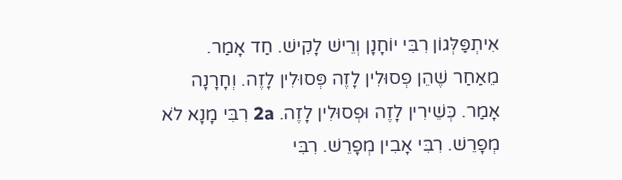אִיתְפַּלְּגוֹן רִבִּי יוֹחָנָן וְרֵישׁ לָקִישׁ. חַד אָמַר. מֵאַחַר שֶׁהֵן פְסוּלִין לָזֶה פְּסוּלִין לָזֶה. וְחָרָנָה אָמַר. כְּשֵׁירִין לָזֶה וּפְסוּלִין לָזֶה. 2a רִבִּי מָנָא לֹא מְפָרֵשׁ. רִבִּי אָבִין מְפָרֵשׁ. רִבִּי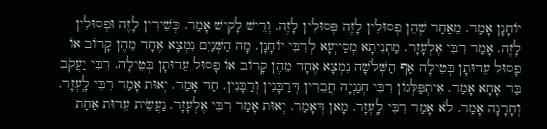יוֹחָנָן אָמַר. מֵאַחַר שֶׁהֵן פְסוּלִין לָזֶה פְּסוּלִין לָזֶה. וְרֵישׁ לָקִישׁ אָמַר. כְּשֵׁירִין לָזֶה וּפְסוּלִין לָזֶה. אָמַר רִבִּי אֶלְעָזָר. מַתְנִיתָא מְסַייְעָא לְרִבִּי יוֹחָנָן. מָה הַשְּׁנַיִם נִמְצָא אֶחָד מֵהֶן קָרוֹב אוֹ פָסוּל עֵדוּתָן בְּטֵילָה אַף הַשְּׁלֹשָׁה נִמְצָא אֶחָד מֵהֶן קָרוֹב אוֹ פָסוּל עֵדוּתָן בְּטֵילָה. רִבִּי יַעֲקֹב בַּר אָחָא אָמַר. אִיתְפַּלְּגוֹן רִבִּי חְנַנְיָה חֲבֵרִין דְּרַבָּנִין וְרַבָּנִין. חַד אָמַר. יְאוּת אָמַר רִבִּי לָֽעְזָר. וְחָרָנָה אָמַר. לֹא אָמַר רִבִּי לָֽעְזָר. מָאן דְּאָמַר. יְאוּת אָמַר רִבִּי אֶלְעָזָר. נַעֲשֵׂית עֵדוּת אַחַת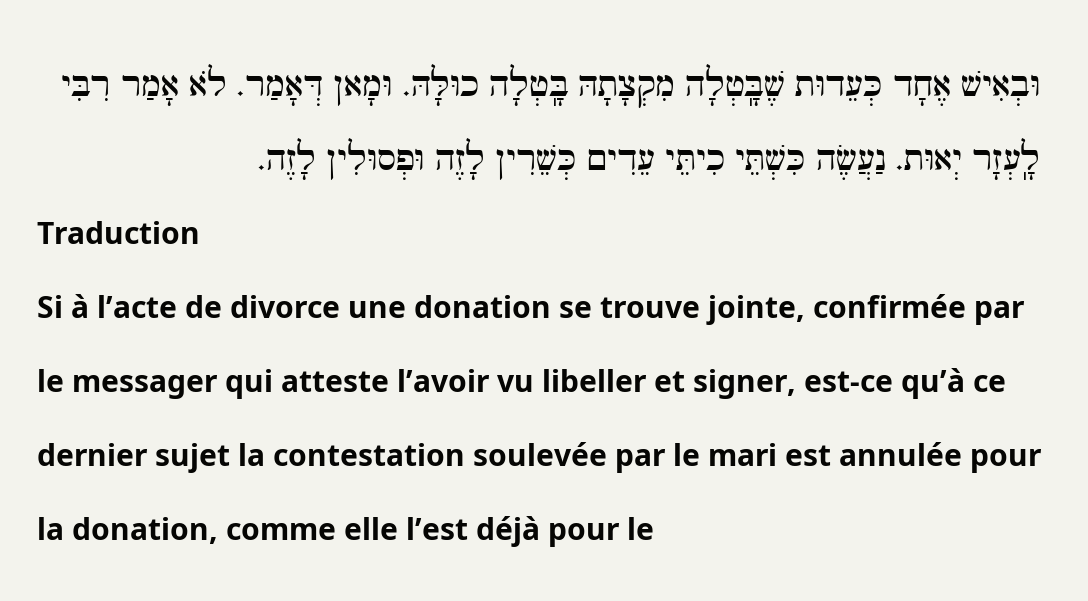וּבְאִישׁ אֶחָד כְּעֵדוּת שֶׁבָּֽטְלָה מִקְצָתָהּ בָּֽטְלָה כוּלָּהּ. וּמָאן דְּאָמַר. לֹא אָמַר רִבִּי לָֽעְזָר יְאוּת. נַעֲשֶׂה כִּשְׁתֵּי כִיתֵּי עֵדִים כְּשֵׁרִין לָזֶה וּפְסוּלִין לָזֶה.
Traduction
Si à l’acte de divorce une donation se trouve jointe, confirmée par le messager qui atteste l’avoir vu libeller et signer, est-ce qu’à ce dernier sujet la contestation soulevée par le mari est annulée pour la donation, comme elle l’est déjà pour le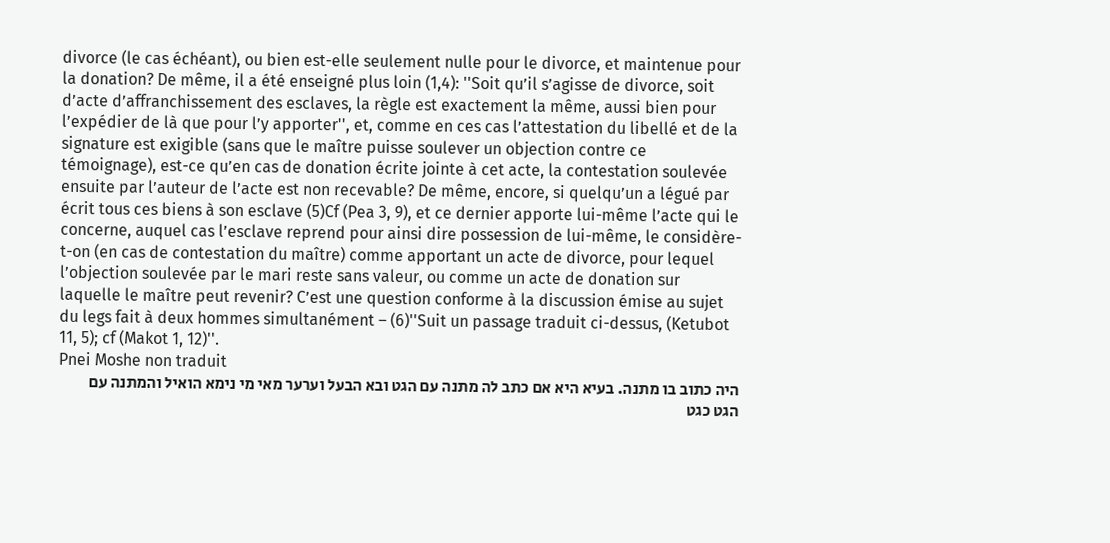divorce (le cas échéant), ou bien est-elle seulement nulle pour le divorce, et maintenue pour la donation? De même, il a été enseigné plus loin (1,4): ''Soit qu’il s’agisse de divorce, soit d’acte d’affranchissement des esclaves, la règle est exactement la même, aussi bien pour l’expédier de là que pour l’y apporter'', et, comme en ces cas l’attestation du libellé et de la signature est exigible (sans que le maître puisse soulever un objection contre ce témoignage), est-ce qu’en cas de donation écrite jointe à cet acte, la contestation soulevée ensuite par l’auteur de l’acte est non recevable? De même, encore, si quelqu’un a légué par écrit tous ces biens à son esclave (5)Cf (Pea 3, 9), et ce dernier apporte lui-même l’acte qui le concerne, auquel cas l’esclave reprend pour ainsi dire possession de lui-même, le considère-t-on (en cas de contestation du maître) comme apportant un acte de divorce, pour lequel l’objection soulevée par le mari reste sans valeur, ou comme un acte de donation sur laquelle le maître peut revenir? C’est une question conforme à la discussion émise au sujet du legs fait à deux hommes simultanément – (6)''Suit un passage traduit ci-dessus, (Ketubot 11, 5); cf (Makot 1, 12)''.
Pnei Moshe non traduit
היה כתוב בו מתנה. בעיא היא אם כתב לה מתנה עם הגט ובא הבעל וערער מאי מי נימא הואיל והמתנה עם הגט כגט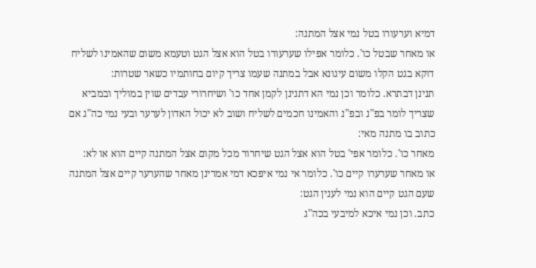דמיא וערעורו בטל נמי אצל המתנה:
או מאחר שבטל כו'. כלומר אפילו שערעורו בטל הוא אצל הגט וטעמא משום שהאמינו לשליח דוקא בגט הקלו משום עיגונא אבל במתנה שעמו צריך קיום בחותמיו כשאר שטרות:
תנינן דבתרא. כלומר וכן נמי הא דתנינן לקמן אחד כו' ושיחרורי עבדים שוין במוליך ובמביא שצריך לומר בפ''נ ובפ''נ והאמינו חכמים לשליח ושוב לא יכול האדון לערער ובעי נמי כה''ג אם כתוב בו מתנה מאי:
מאחר כו'. כלומר אפי' בטל הוא אצל הגט שיחרור מכל מקום אצל המתנה קיים הוא או לא:
או מאחר שערערו קיים כו'. כלומר אי נמי איפכא דמי אמרינן מאחר שהערער קיים אצל המתנה שעם הגט קיים הוא נמי לענין הגט:
כתב. וכן נמי איכא למיבעי בכה''ג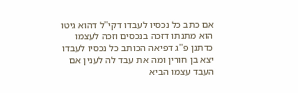אם כתב כל נכסיו לעבדו דקי''ל דהוא גיטו הוא מתנתו דזכה בנכסים וזכה לעצמו כדתנן פ''ג דפיאה הכותב כל נכסיו לעבדו יצא בן חורין ומה את עבד לה לענין אם העבד עצמו הביא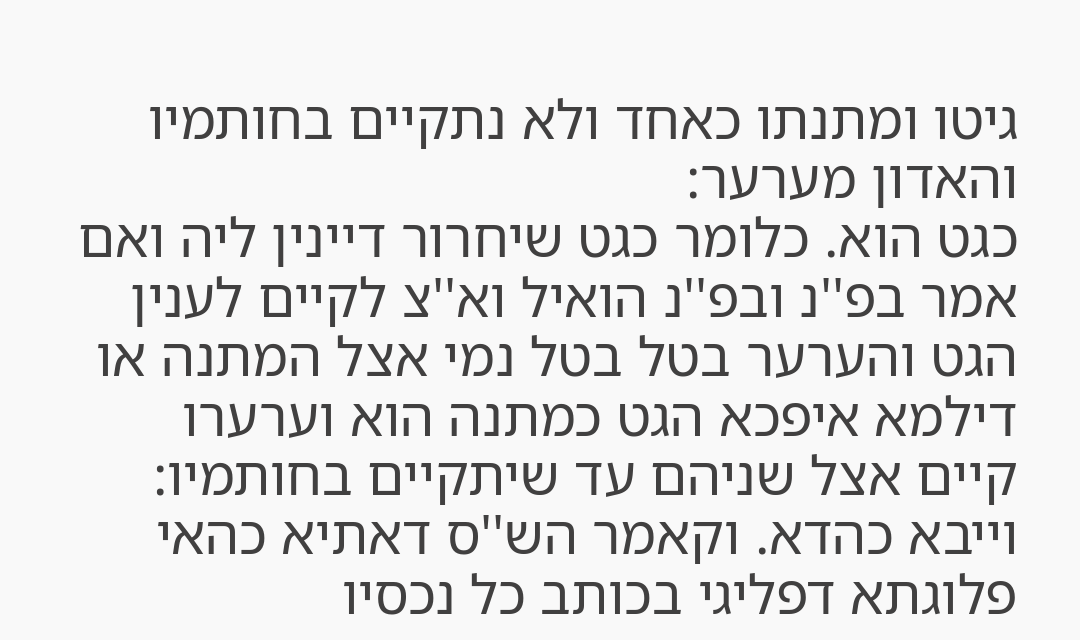גיטו ומתנתו כאחד ולא נתקיים בחותמיו והאדון מערער:
כגט הוא. כלומר כגט שיחרור דיינין ליה ואם אמר בפ''נ ובפ''נ הואיל וא''צ לקיים לענין הגט והערער בטל בטל נמי אצל המתנה או דילמא איפכא הגט כמתנה הוא וערערו קיים אצל שניהם עד שיתקיים בחותמיו:
וייבא כהדא. וקאמר הש''ס דאתיא כהאי פלוגתא דפליגי בכותב כל נכסיו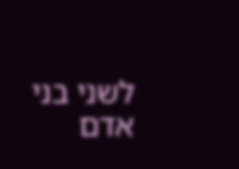לשני בני אדם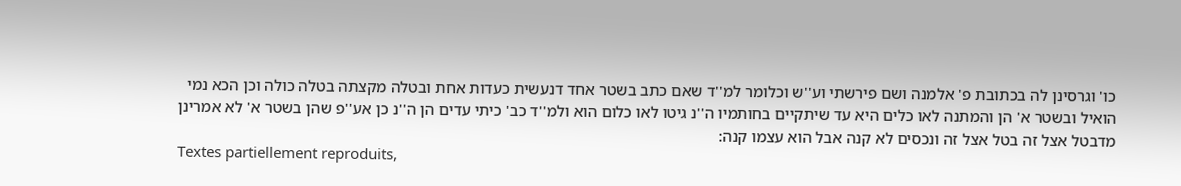כו' וגרסינן לה בכתובת פ' אלמנה ושם פירשתי וע''ש וכלומר למ''ד שאם כתב בשטר אחד דנעשית כעדות אחת ובטלה מקצתה בטלה כולה וכן הכא נמי הואיל ובשטר א' הן והמתנה לאו כלים היא עד שיתקיים בחותמיו ה''נ גיטו לאו כלום הוא ולמ''ד כב' כיתי עדים הן ה''נ כן אע''פ שהן בשטר א' לא אמרינן מדבטל אצל זה בטל אצל זה ונכסים לא קנה אבל הוא עצמו קנה:
Textes partiellement reproduits,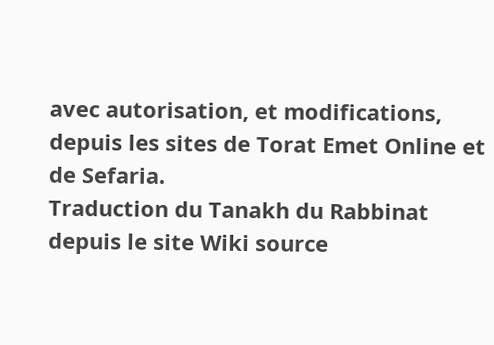avec autorisation, et modifications, depuis les sites de Torat Emet Online et de Sefaria.
Traduction du Tanakh du Rabbinat depuis le site Wiki source